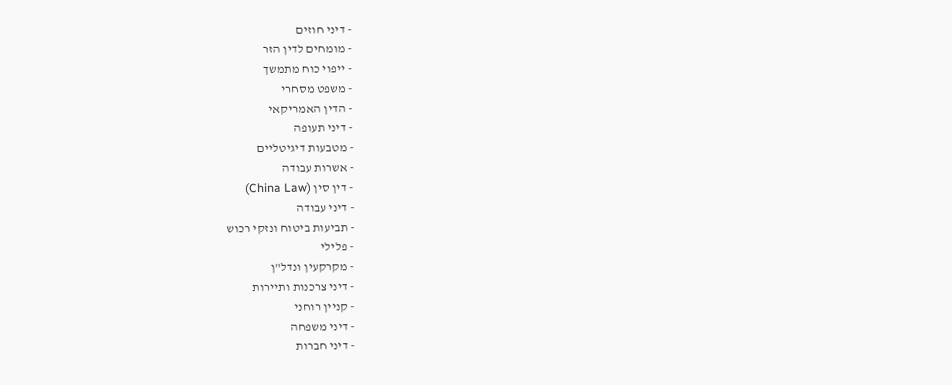- דיני חוזים
- מומחים לדין הזר
- ייפוי כוח מתמשך
- משפט מסחרי
- הדין האמריקאי
- דיני תעופה
- מטבעות דיגיטליים
- אשרות עבודה
- דין סין (China Law)
- דיני עבודה
- תביעות ביטוח ונזקי רכוש
- פלילי
- מקרקעין ונדל"ן
- דיני צרכנות ותיירות
- קניין רוחני
- דיני משפחה
- דיני חברות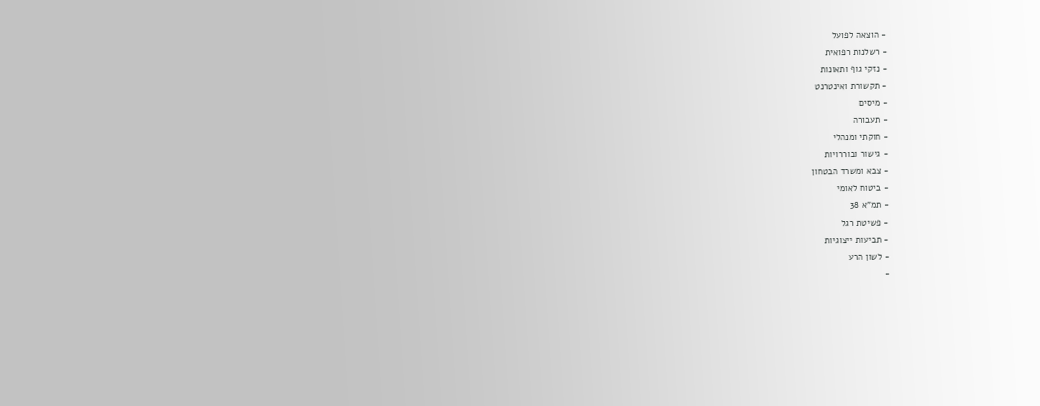- הוצאה לפועל
- רשלנות רפואית
- נזקי גוף ותאונות
- תקשורת ואינטרנט
- מיסים
- תעבורה
- חוקתי ומנהלי
- גישור ובוררויות
- צבא ומשרד הבטחון
- ביטוח לאומי
- תמ"א 38
- פשיטת רגל
- תביעות ייצוגיות
- לשון הרע
-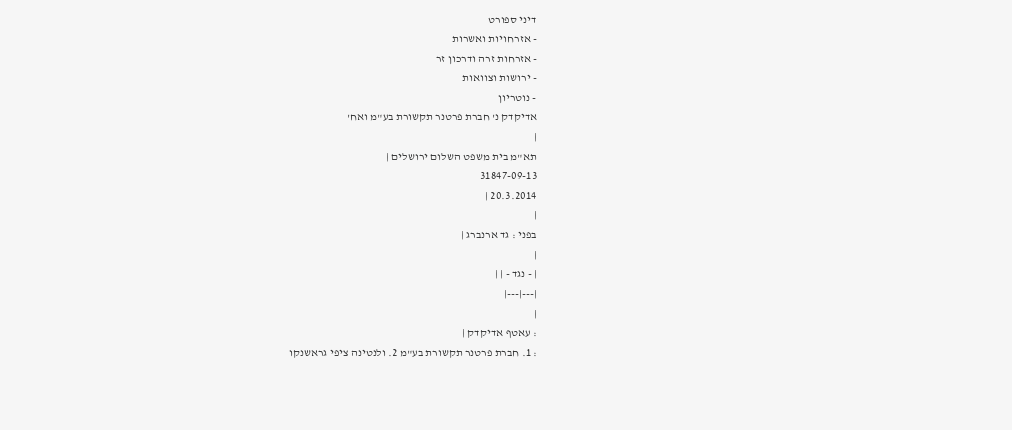דיני ספורט
- אזרחויות ואשרות
- אזרחות זרה ודרכון זר
- ירושות וצוואות
- נוטריון
אדיקדק נ' חברת פרטנר תקשורת בע"מ ואח'
|
תא"מ בית משפט השלום ירושלים |
31847-09-13
20.3.2014 |
|
בפני : גד ארנברג |
|
| - נגד - | |
|---|---|
|
: עאטף אדיקדק |
: 1. חברת פרטנר תקשורת בע"מ 2. ולנטינה ציפי גראשנקו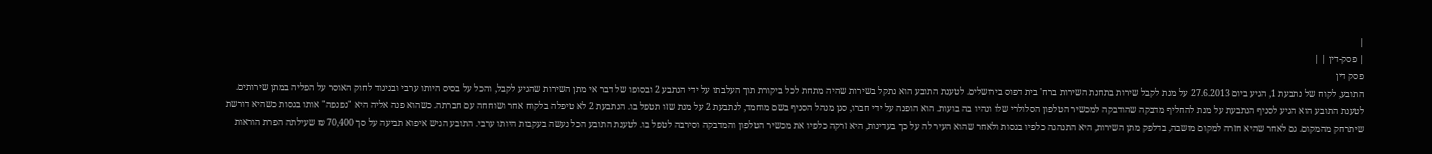|
| פסק-דין | |
פסק דין
התובע, לקוח של נתבעת 1, הגיע ביום 27.6.2013 על מנת לקבל שירות בתחנת השירות ברח' בית דפוס בירושלים. לטענת התובע הוא נתקל בשירות שהיה מתחת לכל ביקורת תוך העלבתו על ידי הנתבע 2 ובסופו של דבר אי מתן השירות שהגיע לקבל, והכל על בסיס היותו ערבי ובניגוד לחוק האוסר על הפליה במתן שירותים.
לטענת התובע הוא הגיע לסניף הנתבעת על מנת להחליף מדבקה שהודבקה למכשיר הטלפון הסלולרי שלו ונהיו בה בועות. הוא הופנה על ידי חברו, סגן מנהל הסניף בשם מוחמד, לנתבעת 2 על מנת שזו תטפל בו. הנתבעת 2 לא טיפלה בלקוח אחר ושוחחה עם חברתה. כשהוא פנה אליה היא "נפנפה" אותו בגסות כשהיא דורשת שיתרחק מהמקום. גם לאחר שהיא חזרה למקום מושבה, בדלפק מתן השירות, היא התנהגה כלפיו בגסות ולאחר שהוא העיר לה על כך בעדינות, היא זרקה כלפיו את מכשיר הטלפון והמדבקה וסירבה לטפל בו. לטענת התובע הכל נעשה בעקבות היותו ערבי. התובע הגיש איפוא תביעה על סך 70,400 ₪ שעילתה הפרת הוראות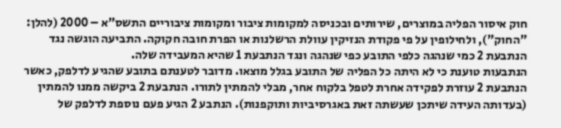חוק איסור הפליה במוצרים, שירותים ובכניסה למקומות ציבור ומקומות ציבוריים התשס"א – 2000 (להלן: "החוק"), ולחילופין על פי פקודת הנזיקין עוולת הרשלנות או הפרת חובה חקוקה. התביעה הוגשה נגד הנתבעת 2 כמי שנהגה כלפי התובע כפי שנהגה ונגד הנתבעת 1 שהיא המעבידה שלה.
הנתבעות טוענת כי לא היתה כל הפליה של התובע בגלל מוצאו. מדובר לטענתם בתובע שהגיע לדלפק, כאשר הנתבעת 2 עוזרת לפקידה אחרת לטפל בלקוח אחר, מבלי להמתין לתורו. הנתבעת 2 ביקשה ממנו להמתין (בעדותה העידה שיתכן שעשתה זאת באגרסיביות ותוקפנות). הנתבע 2 הגיע פעם נוספת לדלפק של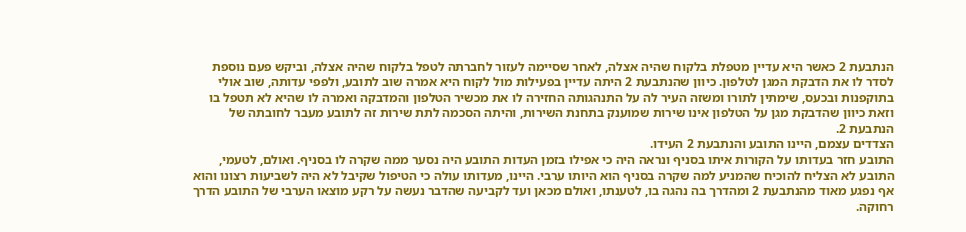הנתבעת 2 כאשר היא עדיין מטפלת בלקוח שהיה אצלה, לאחר שסיימה לעזור לחברתה לטפל בלקוח שהיה אצלה, וביקש פעם נוספת לסדר לו את הדבקת המגן לטלפון. כיוון שהנתבעת 2 היתה עדיין בפעילות מול לקוח היא אמרה שוב לתובע, ולפפי עדותה, שוב אולי בתוקפנות ובכעס, שימתין לתורו ומשזה העיר לה על התנהגותה החזירה לו את מכשיר הטלפון והמדבקה ואמרה לו שהיא לא תטפל בו וזאת כיוון שהדבקת מגן על הטלפון אינו שירות שמוענק בתחנת השירות, והיתה הסכמה לתת שירות זה לתובע מעבר לחובתה של הנתבעת 2.
הצדדים עצמם, היינו התובע והנתבעת 2 העידו.
התובע חזר בעדותו על הקורות איתו בסניף ונראה היה כי אפילו בזמן העדות התובע היה נסער ממה שקרה לו בסניף. ואולם, לטעמי, התובע לא הצליח להוכיח שהמניע למה שקרה בסניף הוא היותו ערבי. היינו, מעדותו עולה כי הטיפול שקיבל לא היה לשביעות רצונו והוא אף נפגע מאוד מהנתבעת 2 ומהדרך בה נהגה בו, לטענתו, ואולם מכאן ועד לקביעה שהדבר נעשה על רקע מוצאו הערבי של התובע הדרך רחוקה.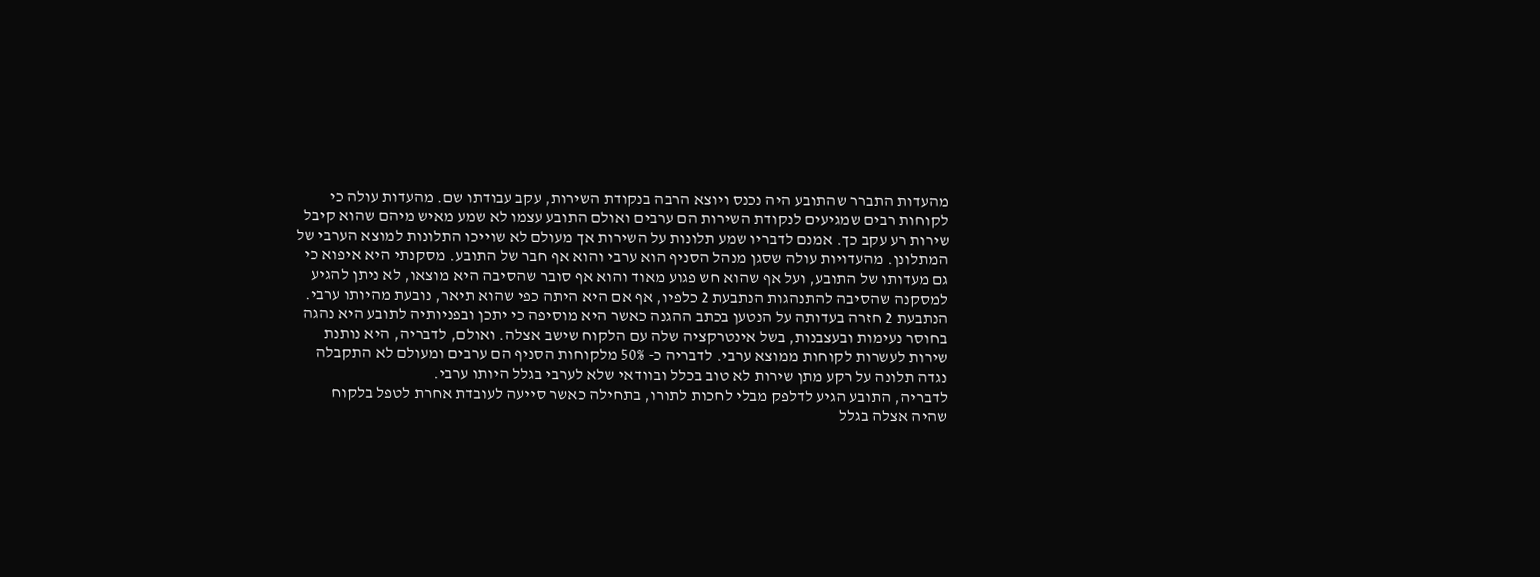מהעדות התברר שהתובע היה נכנס ויוצא הרבה בנקודת השירות, עקב עבודתו שם. מהעדות עולה כי לקוחות רבים שמגיעים לנקודת השירות הם ערבים ואולם התובע עצמו לא שמע מאיש מיהם שהוא קיבל שירות רע עקב כך. אמנם לדבריו שמע תלונות על השירות אך מעולם לא שוייכו התלונות למוצא הערבי של המתלונן. מהעדויות עולה שסגן מנהל הסניף הוא ערבי והוא אף חבר של התובע. מסקנתי היא איפוא כי גם מעדותו של התובע, ועל אף שהוא חש פגוע מאוד והוא אף סובר שהסיבה היא מוצאו, לא ניתן להגיע למסקנה שהסיבה להתנהגות הנתבעת 2 כלפיו, אף אם היא היתה כפי שהוא תיאר, נובעת מהיותו ערבי.
הנתבעת 2 חזרה בעדותה על הנטען בכתב ההגנה כאשר היא מוסיפה כי יתכן ובפניותיה לתובע היא נהגה בחוסר נעימות ובעצבנות, בשל אינטרקציה שלה עם הלקוח שישב אצלה. ואולם, לדבריה, היא נותנת שירות לעשרות לקוחות ממוצא ערבי. לדבריה כ- 50% מלקוחות הסניף הם ערבים ומעולם לא התקבלה נגדה תלונה על רקע מתן שירות לא טוב בכלל ובוודאי שלא לערבי בגלל היותו ערבי.
לדבריה, התובע הגיע לדלפק מבלי לחכות לתורו, בתחילה כאשר סייעה לעובדת אחרת לטפל בלקוח שהיה אצלה בגלל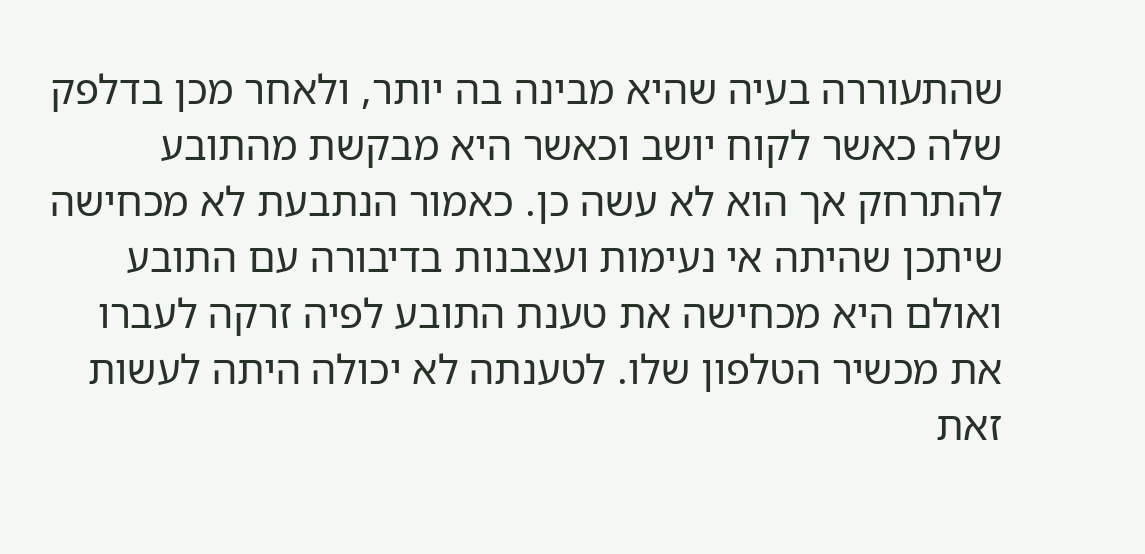שהתעוררה בעיה שהיא מבינה בה יותר, ולאחר מכן בדלפק שלה כאשר לקוח יושב וכאשר היא מבקשת מהתובע להתרחק אך הוא לא עשה כן. כאמור הנתבעת לא מכחישה שיתכן שהיתה אי נעימות ועצבנות בדיבורה עם התובע ואולם היא מכחישה את טענת התובע לפיה זרקה לעברו את מכשיר הטלפון שלו. לטענתה לא יכולה היתה לעשות זאת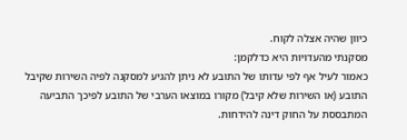כיוון שהיה אצלה לקוח.
מסקנתי מהעדויות היא כדלקמן:
כאמור לעיל אף לפי עדותו של התובע לא ניתן להגיע למסקנה לפיה השירות שקיבל התובע (או השירות שלא קיבל) מקורו במוצאו הערבי של התובע לפיכך התביעה המתבססת על החוק דינה להידחות.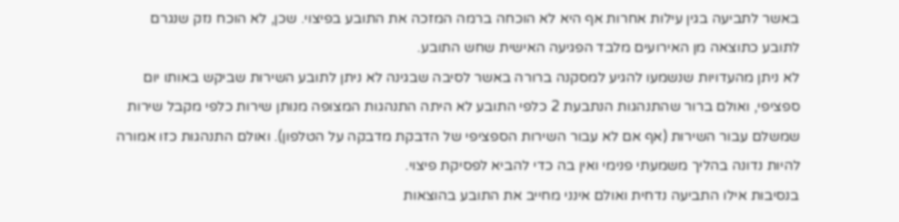באשר לתביעה בגין עילות אחרות אף היא לא הוכחה ברמה המזכה את התובע בפיצוי. שכן, לא הוכח נזק שנגרם לתובע כתוצאה מן האירועים מלבד הפגיעה האישית שחש התובע.
לא ניתן מהעדויות שנשמעו להגיע למסקנה ברורה באשר לסיבה שבגינה לא ניתן לתובע השירות שביקש באותו יום ספציפי, ואולם ברור שהתנהגות הנתבעת 2 כלפי התובע לא היתה התנהגות המצופה מנותן שירות כלפי מקבל שירות שמשלם עבור השירות (אף אם לא עבור השירות הספציפי של הדבקת מדבקה על הטלפון). ואולם התנהגות כזו אמורה להיות נדונה בהליך משמעתי פנימי ואין בה כדי להביא לפסיקת פיצוי.
בנסיבות אילו התביעה נדחית ואולם אינני מחייב את התובע בהוצאות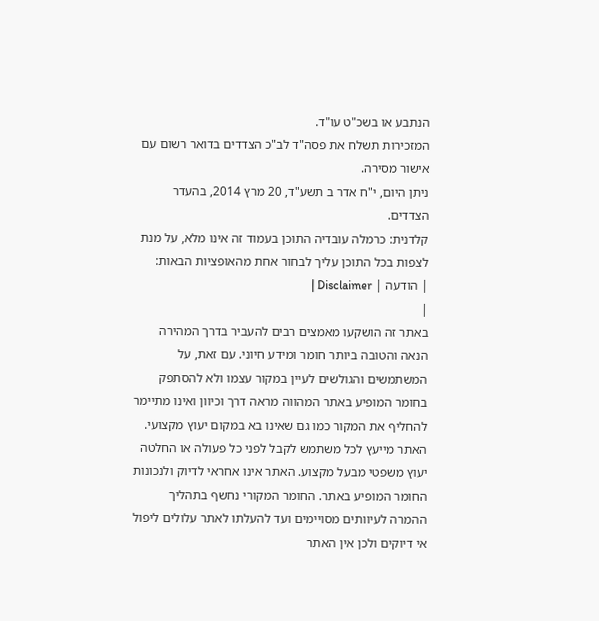הנתבע או בשכ"ט עו"ד.
המזכירות תשלח את פסה"ד לב"כ הצדדים בדואר רשום עם אישור מסירה.
ניתן היום, י"ח אדר ב תשע"ד, 20 מרץ 2014, בהעדר הצדדים.
קלדנית: כרמלה עובדיה התוכן בעמוד זה אינו מלא, על מנת לצפות בכל התוכן עליך לבחור אחת מהאופציות הבאות:
| הודעה | Disclaimer |
|
באתר זה הושקעו מאמצים רבים להעביר בדרך המהירה הנאה והטובה ביותר חומר ומידע חיוני. עם זאת, על המשתמשים והגולשים לעיין במקור עצמו ולא להסתפק בחומר המופיע באתר המהווה מראה דרך וכיוון ואינו מתיימר להחליף את המקור כמו גם שאינו בא במקום יעוץ מקצועי. האתר מייעץ לכל משתמש לקבל לפני כל פעולה או החלטה יעוץ משפטי מבעל מקצוע. האתר אינו אחראי לדיוק ולנכונות החומר המופיע באתר. החומר המקורי נחשף בתהליך ההמרה לעיוותים מסויימים ועד להעלתו לאתר עלולים ליפול אי דיוקים ולכן אין האתר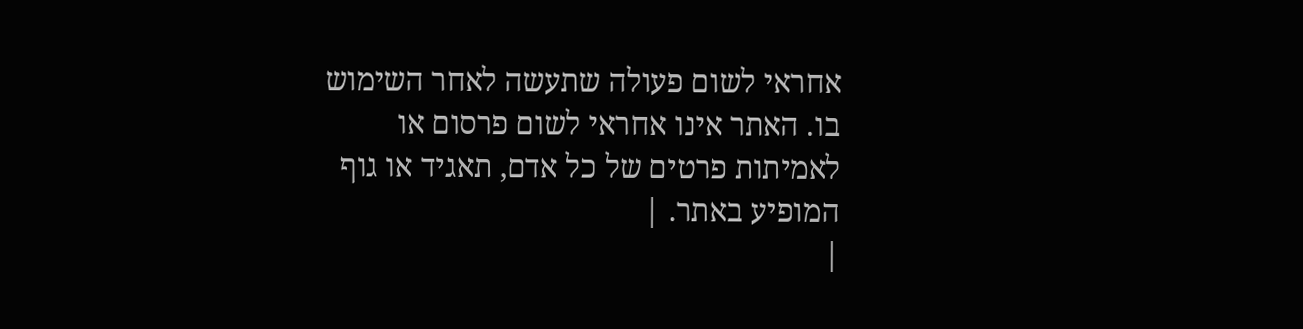אחראי לשום פעולה שתעשה לאחר השימוש בו. האתר אינו אחראי לשום פרסום או לאמיתות פרטים של כל אדם, תאגיד או גוף המופיע באתר. |
|